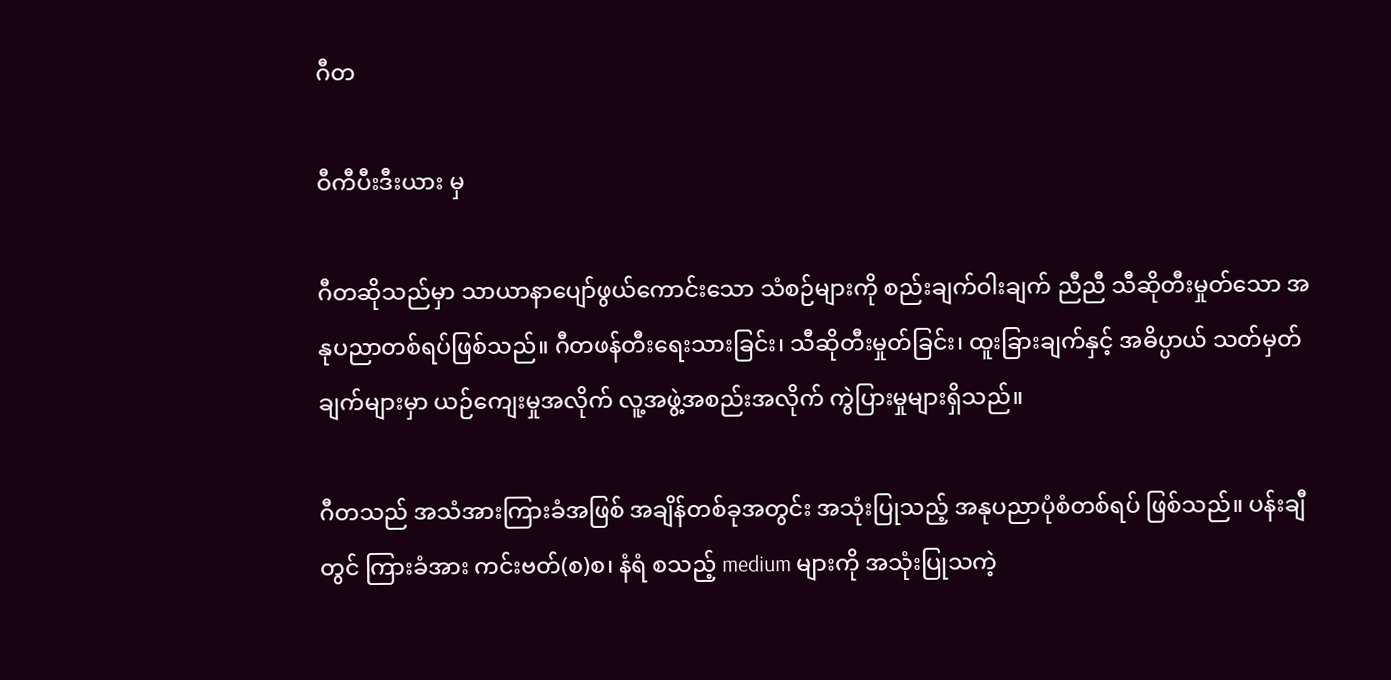ဂီတ

ဝီကီပီးဒီးယား မှ

ဂီတဆိုသည်မှာ သာယာနာပျော်ဖွယ်ကောင်းသော သံစဉ်များကို စည်းချက်ဝါးချက် ညီညီ သီဆိုတီးမှုတ်သော အနုပညာတစ်ရပ်ဖြစ်သည်။ ဂီတဖန်တီးရေးသားခြင်း၊ သီဆိုတီးမှုတ်ခြင်း၊ ထူးခြားချက်နှင့် အဓိပ္ပာယ် သတ်မှတ်ချက်များမှာ ယဉ်ကျေးမှုအလိုက် လူ့အဖွဲ့အစည်းအလိုက် ကွဲပြားမှုများရှိသည်။

ဂီတသည် အသံအားကြားခံအဖြစ် အချိန်တစ်ခုအတွင်း အသုံးပြုသည့် အနုပညာပုံစံတစ်ရပ် ဖြစ်သည်။ ပန်းချီတွင် ကြားခံအား ကင်းဗတ်(စ)စ၊ နံရံ စသည့် medium များကို အသုံးပြုသကဲ့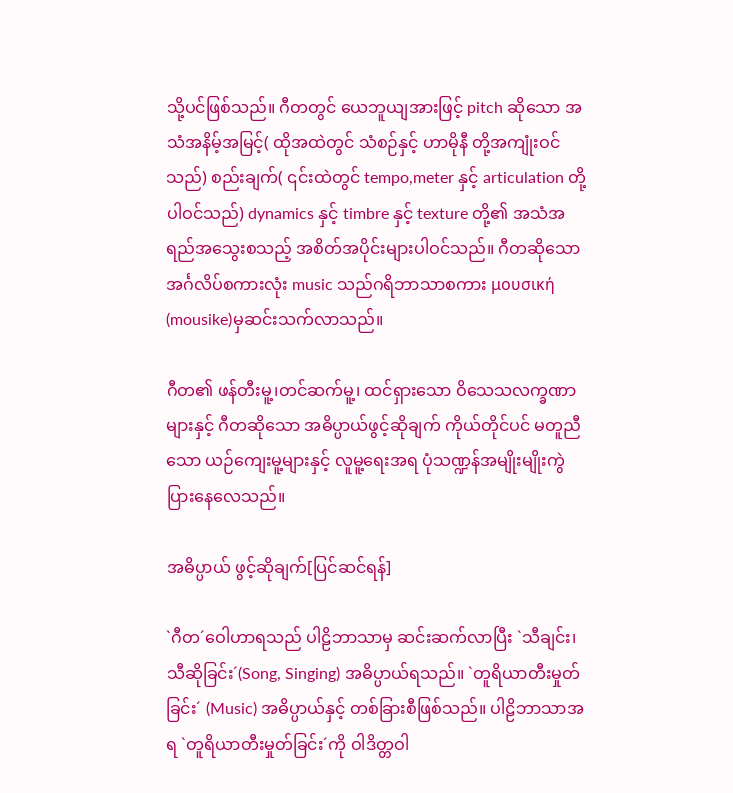သို့ပင်ဖြစ်သည်။ ဂီတတွင် ယေဘူယျအားဖြင့် pitch ဆိုသော အသံအနိမ့်အမြင့်( ထိုအထဲတွင် သံစဉ်နှင့် ဟာမိုနီ တို့အကျုံးဝင်သည်) စည်းချက်( ၎င်းထဲတွင် tempo,meter နှင့် articulation တို့ပါဝင်သည်) dynamics နှင့် timbre နှင့် texture တို့၏ အသံအရည်အသွေးစသည့် အစိတ်အပိုင်းများပါဝင်သည်။ ဂီတဆိုသော အင်္ဂလိပ်စကားလုံး music သည်ဂရိဘာသာစကား μουσική (mousike)မှဆင်းသက်လာသည်။

ဂီတ၏ ဖန်တီးမူ့၊တင်ဆက်မူ့၊ ထင်ရှားသော ဝိသေသလက္ခဏာ များနှင့် ဂီတဆိုသော အဓိပ္ပာယ်ဖွင့်ဆိုချက် ကိုယ်တိုင်ပင် မတူညီသော ယဉ်ကျေးမူ့များနှင့် လူမူ့ရေးအရ ပုံသဏ္ဍန်အမျိုးမျိုးကွဲပြားနေလေသည်။

အဓိပ္ပာယ် ဖွင့်ဆိုချက်[ပြင်ဆင်ရန်]

`ဂီတ´ဝေါဟာရသည် ပါဠိဘာသာမှ ဆင်းဆက်လာပြီး `သီချင်း၊ သီဆိုခြင်း´(Song, Singing) အဓိပ္ပာယ်ရသည်။ `တူရိယာတီးမှုတ်ခြင်း´ (Music) အဓိပ္ပာယ်နှင့် တစ်ခြားစီဖြစ်သည်။ ပါဠိဘာသာအရ `တူရိယာတီးမှုတ်ခြင်း´ကို ဝါဒိတ္တဝါ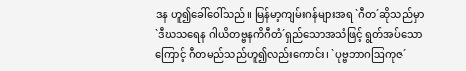ဒန ဟူ၍ခေါ်ဝေါ်သည်။ မြန်မာ့ကျမ်းဂန်များအရ `ဂီတ´ဆိုသည်မှာ `ဒီဃသရေန ဂါယိတဗ္ဗနကိဂီတံ´ရှည်သောအသံဖြင့် ရွတ်အပ်သောကြောင့် ဂီတမည်သည်ဟူ၍လည်းကောင်း၊ `ပုဗ္ဗဘာဂဩကုဇ´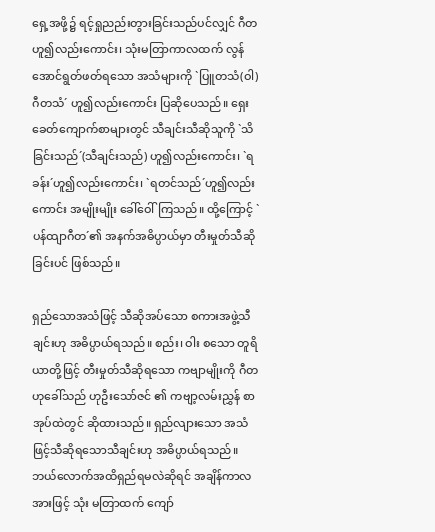ရှေ့အဖို့၌ ရင့်ရှုညည်းတွားခြင်းသည်ပင်လျှင် ဂီတဟူ၍လည်းကောင်း၊ သုံးမတြာကာလထက် လွန်အောင်ရွတ်ဖတ်ရသော အသံများကို `ပြူတသံ(ဝါ)ဂီတသံ´ ဟူ၍လည်းကောင်း ပြဆိုပေသည်။ ရှေးခေတ်ကျောက်စာများတွင် သီချင်းသီဆိုသူကို `သိခြင်းသည်´(သီချင်းသည်) ဟူ၍လည်းကောင်း၊ `ရခန်း´ဟူ၍လည်းကောင်း၊ `ရတင်သည်´ဟူ၍လည်းကောင်း အမျိုးမျိုး ခေါ်ဝေါ်ကြသည်။ ထို့ကြောင့် `ပန်ထျာဂီတ´၏ အနက်အဓိပ္ပာယ်မှာ တီးမှုတ်သီဆိုခြင်းပင် ဖြစ်သည်။

ရှည်သောအသံဖြင့် သီဆိုအပ်သော စကားအဖွဲ့သီချင်းဟု အဓိပ္ပာယ်ရသည်။ စည်း၊ ဝါး စသော တူရိယာတို့ဖြင့် တီးမှုတ်သီဆိုရသော ကဗျာမျိုးကို ဂီတ ဟုခေါ်သည် ဟုဦးသော်ဇင် ၏ ကဗျာ့လမ်းညွှန် စာအုပ်ထဲတွင် ဆိုထားသည်။ ရှည်လျားသော အသံဖြင့်သီဆိုရသောသီချင်းဟု အဓိပ္ပာယ်ရသည်။ ဘယ်လောက်အထိရှည်ရမလဲဆိုရင် အချိန်ကာလအားဖြင့် သုံး မတြာထက် ကျော်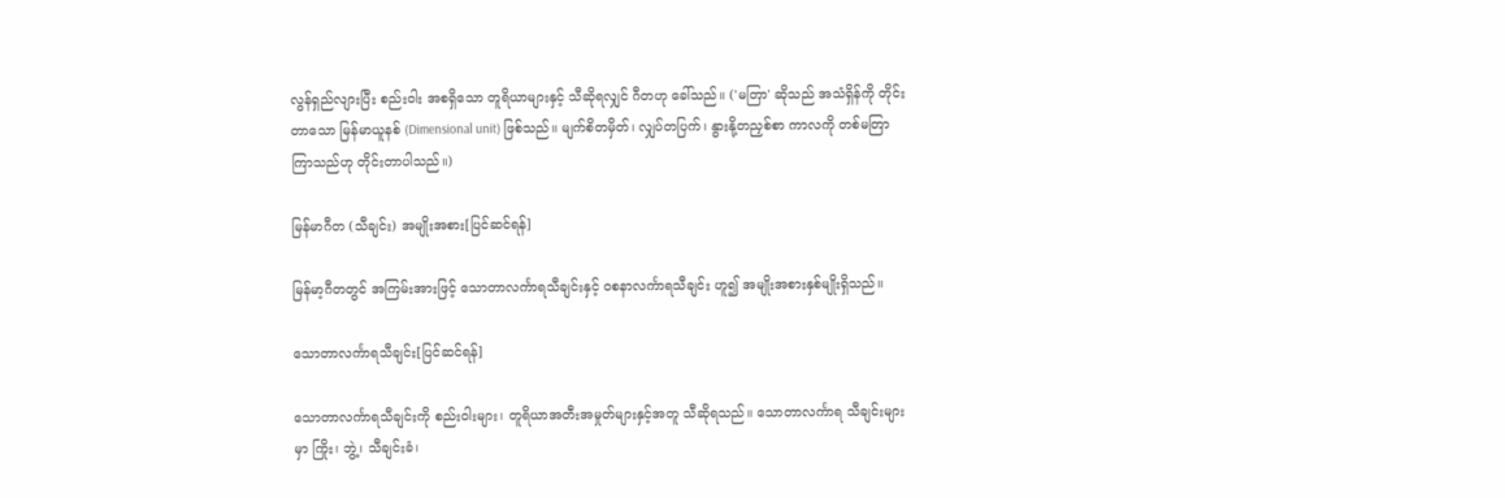လွန်ရှည်လျားပြီး စည်းဝါး အစရှိသော တူရိယာများနှင့် သီဆိုရလျှင် ဂီတဟု ခေါ်သည်။ ('မတြာ' ဆိုသည် အသံရှိန်ကို တိုင်းတာသော မြန်မာယူနစ် (Dimensional unit) ဖြစ်သည်။ မျက်စိတမှိတ်၊ လျှပ်တပြက်၊ နွားနို့တညှစ်စာ ကာလကို တစ်မတြာ ကြာသည်ဟု တိုင်းတာပါသည်။)

မြန်မာဂီတ (သီချင်း) အမျိုးအစား[ပြင်ဆင်ရန်]

မြန်မာ့ဂီတတွင် အကြမ်းအားဖြင့် သောတာလင်္ကာရသီချင်းနှင့် ဝစနာလင်္ကာရသီချင်း ဟူ၍ အမျိုးအစားနှစ်မျိုးရှိသည်။

သောတာလင်္ကာရသီချင်း[ပြင်ဆင်ရန်]

သောတာလင်္ကာရသီချင်းကို စည်းဝါးများ၊ တူရိယာအတီးအမှုတ်များနှင့်အတူ သီဆိုရသည်။ သောတာလင်္ကာရ သီချင်းများမှာ ကြိုး၊ ဘွဲ့၊ သီချင်းခံ၊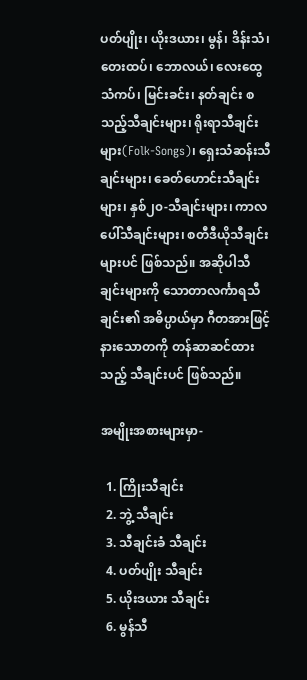ပတ်ပျိုး၊ ယိုးဒယား၊ မွန်၊ ဒိန်းသံ၊ တေးထပ်၊ ဘောလယ်၊ လေးထွေသံကပ်၊ မြင်းခင်း၊ နတ်ချင်း စသည့်သီချင်းများ၊ ရိုးရာသီချင်းများ(Folk-Songs)၊ ရှေးသံဆန်းသီချင်းများ၊ ခေတ်ဟောင်းသီချင်းများ၊ နှစ်၂၀-သီချင်းများ၊ ကာလပေါ်သီချင်းများ၊ စတီဒီယိုသီချင်းများပင် ဖြစ်သည်။ အဆိုပါသီချင်းများကို သောတာလင်္ကာရသီချင်း၏ အဓိပ္ပာယ်မှာ ဂီတအားဖြင့် နားသောတကို တန်ဆာဆင်ထားသည့် သီချင်းပင် ဖြစ်သည်။

အမျိုးအစားများမှာ-

  1. ကြိုးသီချင်း
  2. ဘွဲ့ သီချင်း
  3. သီချင်းခံ သီချင်း
  4. ပတ်ပျိုး သီချင်း
  5. ယိုးဒယား သီချင်း
  6. မွန်သီ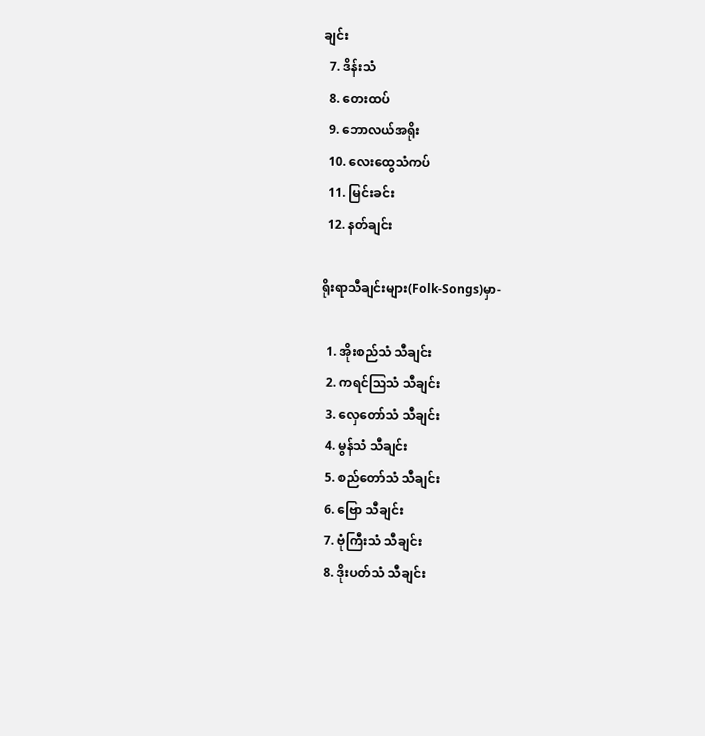ချင်း
  7. ဒိန်းသံ
  8. တေးထပ်
  9. ဘောလယ်အရိုး
  10. လေးထွေသံကပ်
  11. မြင်းခင်း
  12. နတ်ချင်း

ရိုးရာသီချင်းများ(Folk-Songs)မှာ-

  1. အိုးစည်သံ သီချင်း
  2. ကရင်ဩသံ သီချင်း
  3. လှေတော်သံ သီချင်း
  4. မွန်သံ သီချင်း
  5. စည်တော်သံ သီချင်း
  6. ဗြော သီချင်း
  7. ဗုံကြီးသံ သီချင်း
  8. ဒိုးပတ်သံ သီချင်း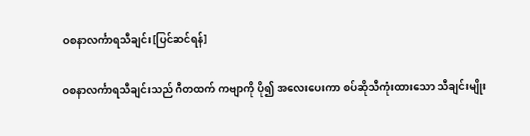ဝစနာလင်္ကာရသီချင်း[ပြင်ဆင်ရန်]

ဝစနာလင်္ကာရသီချင်းသည် ဂီတထက် ကဗျာကို ပို၍ အလေးပေးကာ စပ်ဆိုသီကုံးထားသော သီချင်းမျိုး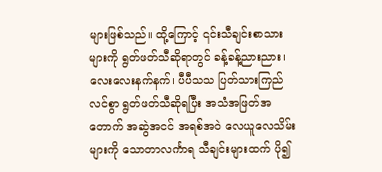များဖြစ်သည်။ ထို့ကြောင့် ၎င်းသီချင်းစာသားများကို ရွတ်ဖတ်သီဆိုရာတွင် ခန့်ခန့်ညားညား၊ လေးလေးနက်နက်၊ ပီပီသသ ပြတ်သားကြည်လင်စွာ ရွတ်ဖတ်သီဆိုရပြီး အသံအဖြတ်အတောက် အဆွဲအငင် အရစ်အဝဲ လေယူလေသိမ်းများကို သောတာလင်္ကာရ သီချင်းများထက် ပို၍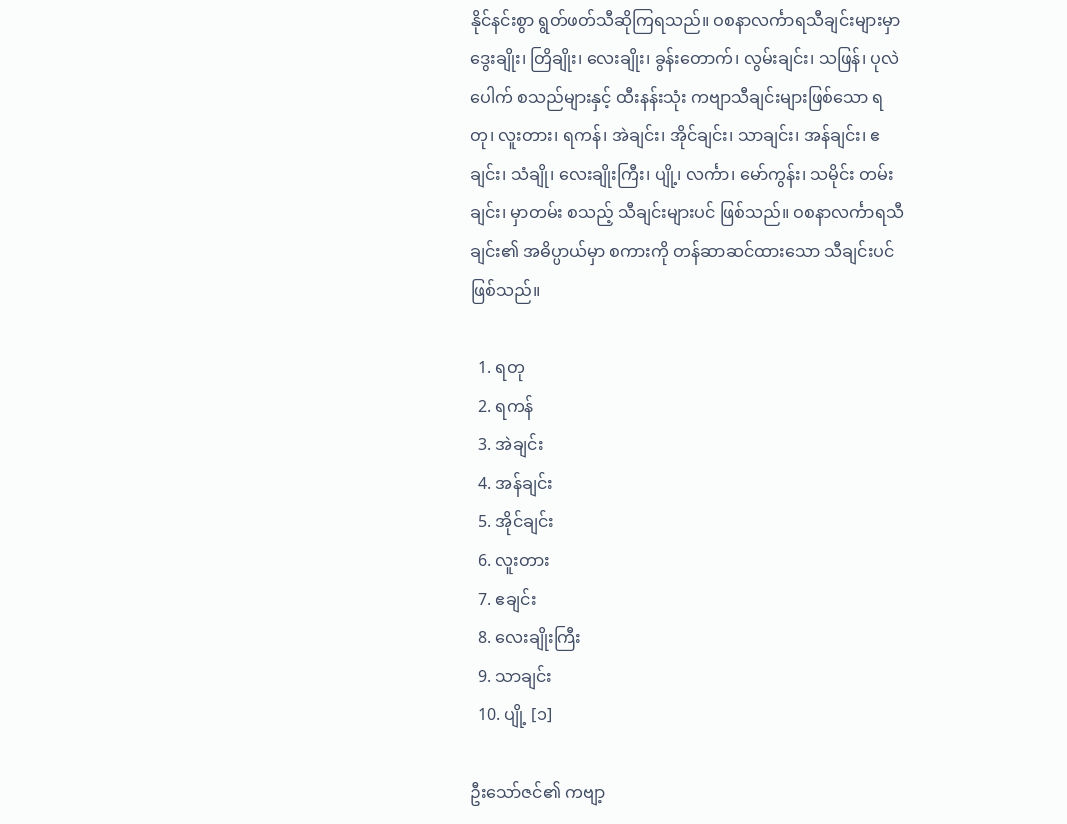နိုင်နင်းစွာ ရွတ်ဖတ်သီဆိုကြရသည်။ ဝစနာလင်္ကာရသီချင်းများမှာ ဒွေးချိုး၊ တြိချိုး၊ လေးချိုး၊ ခွန်းတောက်၊ လွမ်းချင်း၊ သဖြန်၊ ပုလဲပေါက် စသည်များနှင့် ထီးနန်းသုံး ကဗျာသီချင်းများဖြစ်သော ရတု၊ လူးတား၊ ရကန်၊ အဲချင်း၊ အိုင်ချင်း၊ သာချင်း၊ အန်ချင်း၊ ဧချင်း၊ သံချို၊ လေးချိုးကြီး၊ ပျို့၊ လင်္ကာ၊ မော်ကွန်း၊ သမိုင်း တမ်းချင်း၊ မှာတမ်း စသည့် သီချင်းများပင် ဖြစ်သည်။ ဝစနာလင်္ကာရသီချင်း၏ အဓိပ္ပာယ်မှာ စကားကို တန်ဆာဆင်ထားသော သီချင်းပင် ဖြစ်သည်။

  1. ရတု
  2. ရကန်
  3. အဲချင်း
  4. အန်ချင်း
  5. အိုင်ချင်း
  6. လူးတား
  7. ဧချင်း
  8. လေးချိုးကြီး
  9. သာချင်း
  10. ပျို့ [၁]

ဦးသော်ဇင်၏ ကဗျာ့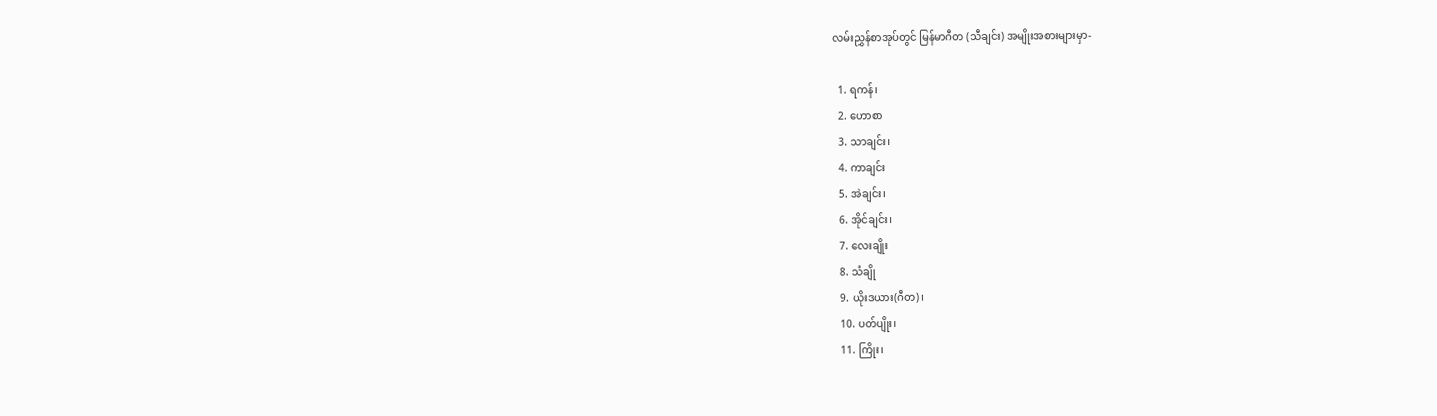လမ်းညွှန်စာအုပ်တွင် မြန်မာဂီတ (သီချင်း) အမျိုးအစားများမှာ-

  1. ရကန်၊
  2. ဟောစာ
  3. သာချင်း၊
  4. ကာချင်း
  5. အဲချင်း၊
  6. အိုင်ချင်း၊
  7. လေးချိုး
  8. သံချို
  9. ယိုးဒယား(ဂီတ)၊
  10. ပတ်ပျိုး၊
  11. ကြိုး၊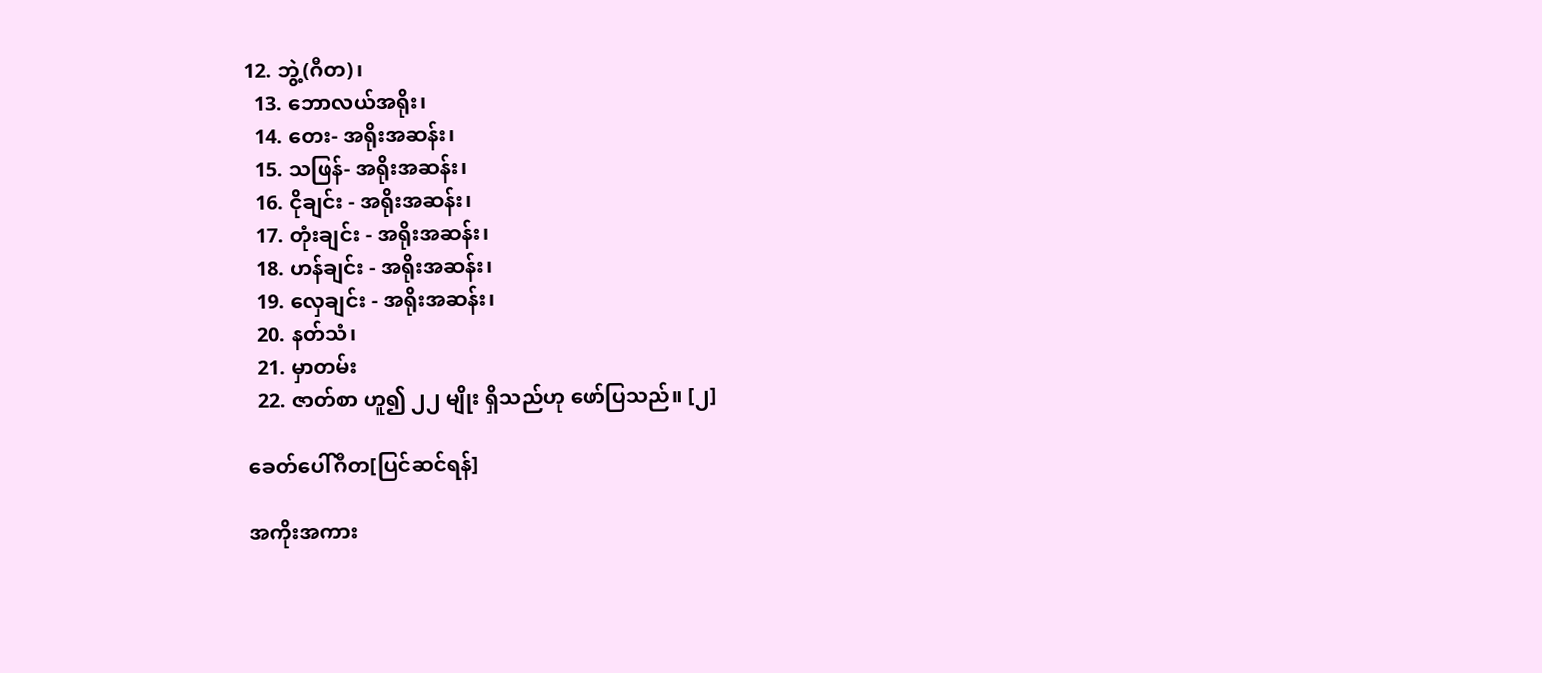12. ဘွဲ့(ဂီတ)၊
  13. ဘောလယ်အရိုး၊
  14. တေး- အရိုးအဆန်း၊
  15. သဖြန်- အရိုးအဆန်း၊
  16. ငိုချင်း - အရိုးအဆန်း၊
  17. တုံးချင်း - အရိုးအဆန်း၊
  18. ဟန်ချင်း - အရိုးအဆန်း၊
  19. လှေချင်း - အရိုးအဆန်း၊
  20. နတ်သံ၊
  21. မှာတမ်း
  22. ဇာတ်စာ ဟူ၍ ၂၂ မျိုး ရှိသည်ဟု ဖော်ပြသည်။ [၂]

ခေတ်ပေါ်ဂီတ[ပြင်ဆင်ရန်]

အကိုးအကား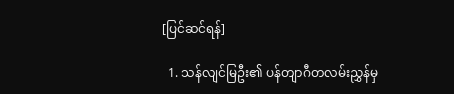[ပြင်ဆင်ရန်]

  1. သန်လျင်မြဦး၏ ပန်တျာဂီတလမ်းညွှန်မှ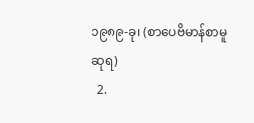၁၉၈၉-ခု၊ (စာပေဗိမာန်စာမူဆုရ)
  2.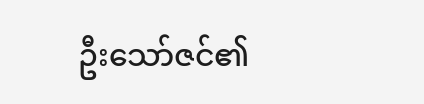ဦးသော်ဇင်၏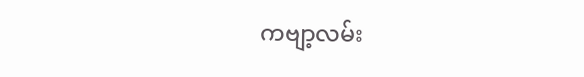ကဗျာ့လမ်း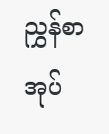ညွှန်စာအုပ်